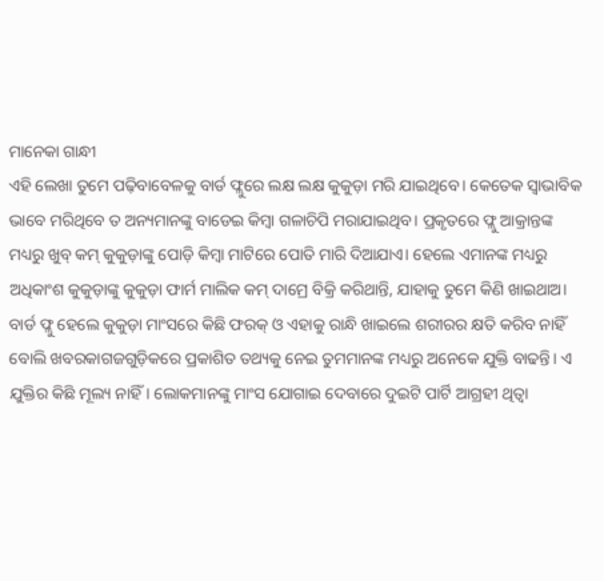ମାନେକା ଗାନ୍ଧୀ
ଏହି ଲେଖା ତୁମେ ପଢ଼ିବାବେଳକୁ ବାର୍ଡ ଫ୍ଲୁରେ ଲକ୍ଷ ଲକ୍ଷ କୁକୁଡ଼ା ମରି ଯାଇଥିବେ। କେତେକ ସ୍ବାଭାବିକ ଭାବେ ମରିଥିବେ ତ ଅନ୍ୟମାନଙ୍କୁ ବାଡେଇ କିମ୍ବା ଗଳାଚିପି ମରାଯାଇଥିବ। ପ୍ରକୃତରେ ଫ୍ଲୁ ଆକ୍ରାନ୍ତଙ୍କ ମଧ୍ୟରୁ ଖୁବ୍ କମ୍ କୁକୁଡ଼ାଙ୍କୁ ପୋଡ଼ି କିମ୍ବା ମାଟିରେ ପୋତି ମାରି ଦିଆଯାଏ। ହେଲେ ଏମାନଙ୍କ ମଧ୍ୟରୁ ଅଧିକାଂଶ କୁକୁଡ଼ାଙ୍କୁ କୁକୁଡ଼ା ଫାର୍ମ ମାଲିକ କମ୍ ଦାମ୍ରେ ବିକ୍ରି କରିଥାନ୍ତି, ଯାହାକୁ ତୁମେ କିଣି ଖାଇଥାଅ। ବାର୍ଡ ଫ୍ଲୁ ହେଲେ କୁକୁଡ଼ା ମାଂସରେ କିଛି ଫରକ୍ ଓ ଏହାକୁ ରାନ୍ଧି ଖାଇଲେ ଶରୀରର କ୍ଷତି କରିବ ନାହିଁ ବୋଲି ଖବରକାଗଜଗୁଡ଼ିକରେ ପ୍ରକାଶିତ ତଥ୍ୟକୁ ନେଇ ତୁମମାନଙ୍କ ମଧ୍ୟରୁ ଅନେକେ ଯୁକ୍ତି ବାଢନ୍ତି। ଏ ଯୁକ୍ତିର କିଛି ମୂଲ୍ୟ ନାହିଁ। ଲୋକମାନଙ୍କୁ ମାଂସ ଯୋଗାଇ ଦେବାରେ ଦୁଇଟି ପାର୍ଟି ଆଗ୍ରହୀ ଥିତ୍ବା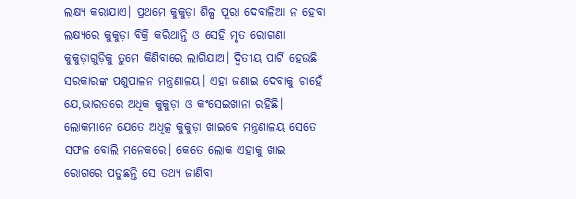ଲକ୍ଷ୍ୟ କରାଯାଏ। ପ୍ରଥମେ କୁକୁଡ଼ା ଶିଳ୍ପ ପୂରା ଦେବାଳିଆ ନ ହେବା ଲକ୍ଷ୍ୟରେ କୁକୁଡ଼ା ବିକ୍ରି କରିଥାନ୍ତି ଓ ସେହି ମୃତ ରୋଗଣା କୁକୁଡ଼ାଗୁଡ଼ିକୁ ତୁମେ କିଣିବାରେ ଲାଗିଯାଅ। ଦ୍ୱିତୀୟ ପାର୍ଟି ହେଉଛି ସରକାରଙ୍କ ପଶୁପାଳନ ମନ୍ତ୍ରଣାଳୟ। ଏହା ଜଣାଇ ଦେବାକୁ ଚାହେଁ ଯେ,ଭାରତରେ ଅଧିକ କୁକୁଡ଼ା ଓ କଂସେଇଖାନା ରହିଛି। ଲୋକମାନେ ଯେତେ ଅଧିତ୍କ କୁକୁଡ଼ା ଖାଇବେ ମନ୍ତ୍ରଣାଳୟ ସେତେ ସଫଳ ବୋଲି ମନେକରେ। କେତେ ଲୋକ ଏହାକୁ ଖାଇ ରୋଗରେ ପଡୁଛନ୍ତି ସେ ତଥ୍ୟ ଜାଣିବା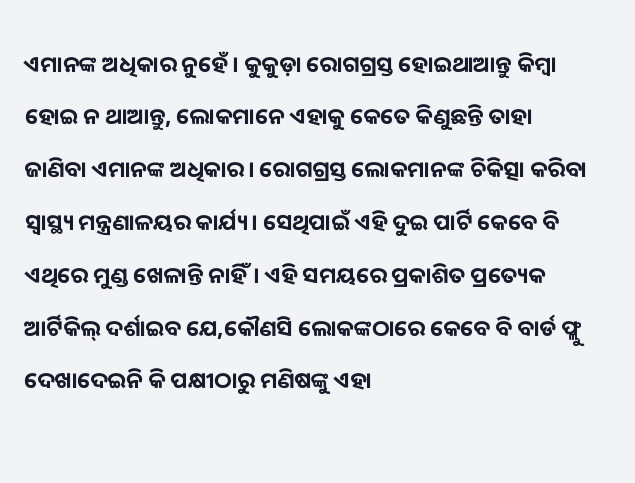ଏମାନଙ୍କ ଅଧିକାର ନୁହେଁ। କୁକୁଡ଼ା ରୋଗଗ୍ରସ୍ତ ହୋଇଥାଆନ୍ତୁ କିମ୍ବା ହୋଇ ନ ଥାଆନ୍ତୁ, ଲୋକମାନେ ଏହାକୁ କେତେ କିଣୁଛନ୍ତି ତାହା ଜାଣିବା ଏମାନଙ୍କ ଅଧିକାର। ରୋଗଗ୍ରସ୍ତ ଲୋକମାନଙ୍କ ଚିକିତ୍ସା କରିବା ସ୍ବାସ୍ଥ୍ୟ ମନ୍ତ୍ରଣାଳୟର କାର୍ଯ୍ୟ। ସେଥିପାଇଁ ଏହି ଦୁଇ ପାର୍ଟି କେବେ ବି ଏଥିରେ ମୁଣ୍ଡ ଖେଳାନ୍ତି ନାହିଁ। ଏହି ସମୟରେ ପ୍ରକାଶିତ ପ୍ରତ୍ୟେକ ଆର୍ଟିକିଲ୍ ଦର୍ଶାଇବ ଯେ,କୌଣସି ଲୋକଙ୍କଠାରେ କେବେ ବି ବାର୍ଡ ଫ୍ଲୁ ଦେଖାଦେଇନି କି ପକ୍ଷୀଠାରୁ ମଣିଷଙ୍କୁ ଏହା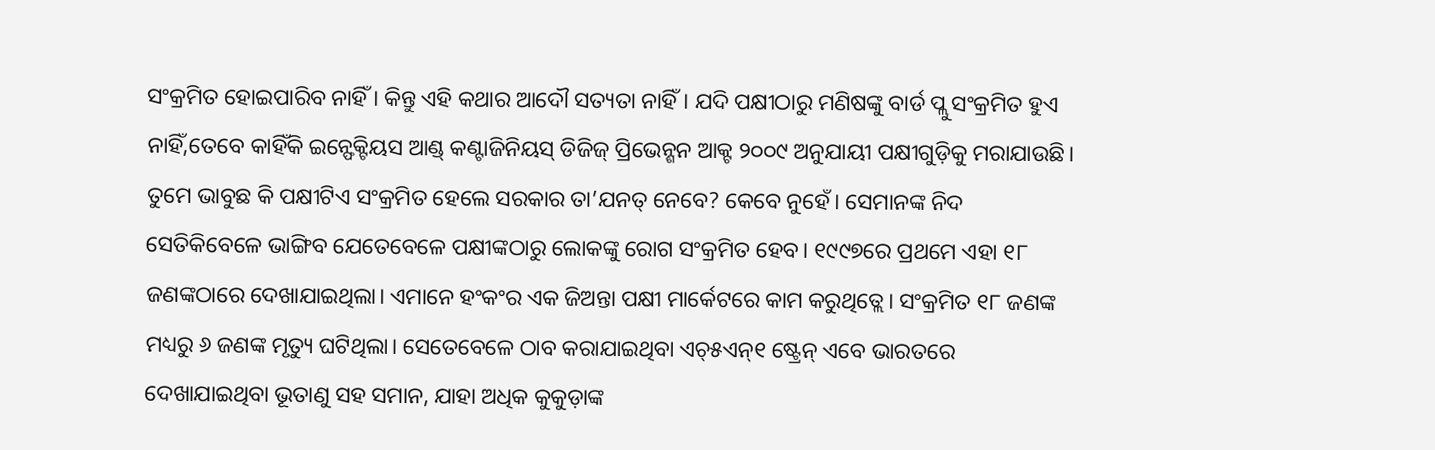ସଂକ୍ରମିତ ହୋଇପାରିବ ନାହିଁ । କିନ୍ତୁ ଏହି କଥାର ଆଦୌ ସତ୍ୟତା ନାହିଁ। ଯଦି ପକ୍ଷୀଠାରୁ ମଣିଷଙ୍କୁ ବାର୍ଡ ପ୍ଲୁ ସଂକ୍ରମିତ ହୁଏ ନାହିଁ,ତେବେ କାହିଁକି ଇନ୍ଫେକ୍ଟିୟସ ଆଣ୍ଡ୍ କଣ୍ଟାଜିନିୟସ୍ ଡିଜିଜ୍ ପ୍ରିଭେନ୍ଶନ ଆକ୍ଟ ୨୦୦୯ ଅନୁଯାୟୀ ପକ୍ଷୀଗୁଡ଼ିକୁ ମରାଯାଉଛି। ତୁମେ ଭାବୁଛ କି ପକ୍ଷୀଟିଏ ସଂକ୍ରମିତ ହେଲେ ସରକାର ତା’ଯନତ୍ ନେବେ? କେବେ ନୁହେଁ। ସେମାନଙ୍କ ନିଦ ସେତିକିବେଳେ ଭାଙ୍ଗିବ ଯେତେବେଳେ ପକ୍ଷୀଙ୍କଠାରୁ ଲୋକଙ୍କୁ ରୋଗ ସଂକ୍ରମିତ ହେବ। ୧୯୯୭ରେ ପ୍ରଥମେ ଏହା ୧୮ ଜଣଙ୍କଠାରେ ଦେଖାଯାଇଥିଲା। ଏମାନେ ହଂକଂର ଏକ ଜିଅନ୍ତା ପକ୍ଷୀ ମାର୍କେଟରେ କାମ କରୁଥିତ୍ଲେ। ସଂକ୍ରମିତ ୧୮ ଜଣଙ୍କ ମଧ୍ୟରୁ ୬ ଜଣଙ୍କ ମୃତ୍ୟୁ ଘଟିଥିଲା। ସେତେବେଳେ ଠାବ କରାଯାଇଥିବା ଏଚ୍୫ଏନ୍୧ ଷ୍ଟ୍ରେନ୍ ଏବେ ଭାରତରେ ଦେଖାଯାଇଥିବା ଭୂତାଣୁ ସହ ସମାନ, ଯାହା ଅଧିକ କୁକୁଡ଼ାଙ୍କ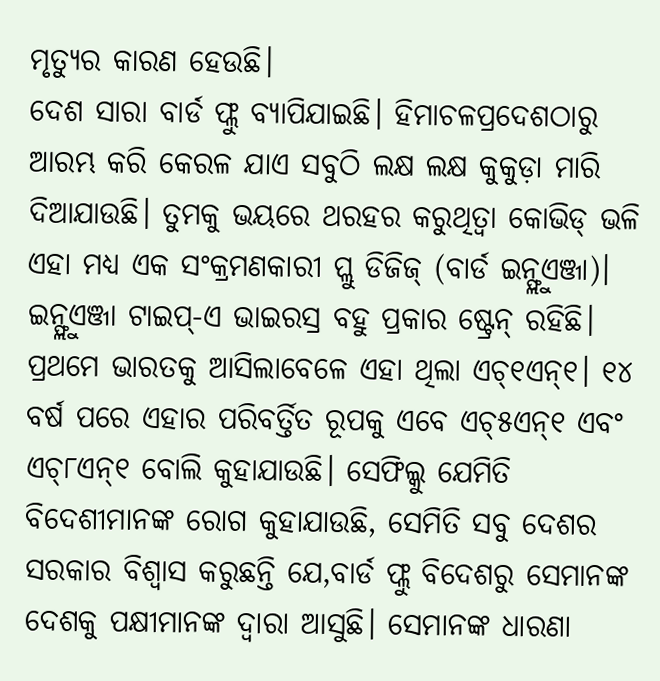ମୃତ୍ୟୁର କାରଣ ହେଉଛି।
ଦେଶ ସାରା ବାର୍ଡ ଫ୍ଲୁ ବ୍ୟାପିଯାଇଛି। ହିମାଚଳପ୍ରଦେଶଠାରୁ ଆରମ୍ଭ କରି କେରଳ ଯାଏ ସବୁଠି ଲକ୍ଷ ଲକ୍ଷ କୁକୁଡ଼ା ମାରି ଦିଆଯାଉଛି। ତୁମକୁ ଭୟରେ ଥରହର କରୁଥିତ୍ବା କୋଭିଡ୍ ଭଳି ଏହା ମଧ୍ୟ ଏକ ସଂକ୍ରମଣକାରୀ ପ୍ଲୁ ଡିଜିଜ୍ (ବାର୍ଡ ଇନ୍ଫ୍ଲୁଏଞ୍ଜା)। ଇନ୍ଫ୍ଲୁଏଞ୍ଜା ଟାଇପ୍-ଏ ଭାଇରସ୍ର ବହୁ ପ୍ରକାର ଷ୍ଟ୍ରେନ୍ ରହିଛି। ପ୍ରଥମେ ଭାରତକୁ ଆସିଲାବେଳେ ଏହା ଥିଲା ଏଚ୍୧ଏନ୍୧। ୧୪ ବର୍ଷ ପରେ ଏହାର ପରିବର୍ତ୍ତିତ ରୂପକୁ ଏବେ ଏଚ୍୫ଏନ୍୧ ଏବଂ ଏଚ୍୮ଏନ୍୧ ବୋଲି କୁହାଯାଉଛି। ସେଫିଲ୍କୁ ଯେମିତି ବିଦେଶୀମାନଙ୍କ ରୋଗ କୁହାଯାଉଛି, ସେମିତି ସବୁ ଦେଶର ସରକାର ବିଶ୍ୱାସ କରୁଛନ୍ତି ଯେ,ବାର୍ଡ ଫ୍ଲୁ ବିଦେଶରୁ ସେମାନଙ୍କ ଦେଶକୁ ପକ୍ଷୀମାନଙ୍କ ଦ୍ୱାରା ଆସୁଛି। ସେମାନଙ୍କ ଧାରଣା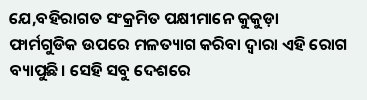ଯେ,ବହିରାଗତ ସଂକ୍ରମିତ ପକ୍ଷୀମାନେ କୁକୁଡ଼ା ଫାର୍ମଗୁଡିକ ଉପରେ ମଳତ୍ୟାଗ କରିବା ଦ୍ୱାରା ଏହି ରୋଗ ବ୍ୟାପୁଛି। ସେହି ସବୁ ଦେଶରେ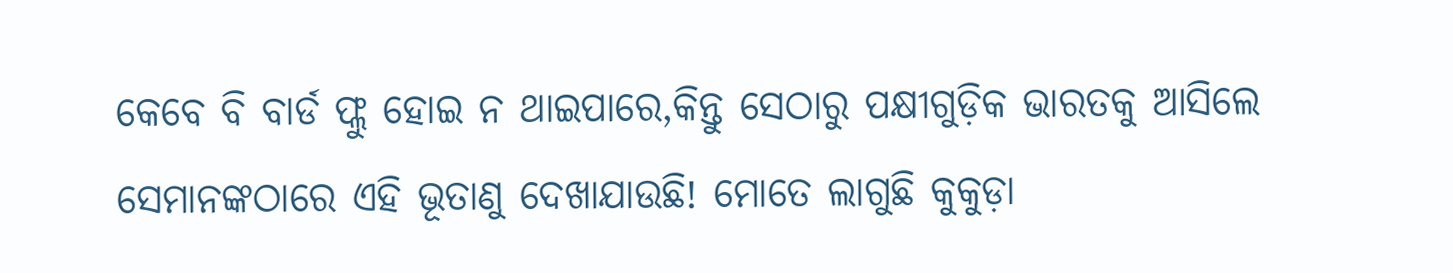କେବେ ବି ବାର୍ଡ ଫ୍ଲୁ ହୋଇ ନ ଥାଇପାରେ,କିନ୍ତୁ ସେଠାରୁ ପକ୍ଷୀଗୁଡ଼ିକ ଭାରତକୁ ଆସିଲେ ସେମାନଙ୍କଠାରେ ଏହି ଭୂତାଣୁ ଦେଖାଯାଉଛି! ମୋତେ ଲାଗୁଛି କୁକୁଡ଼ା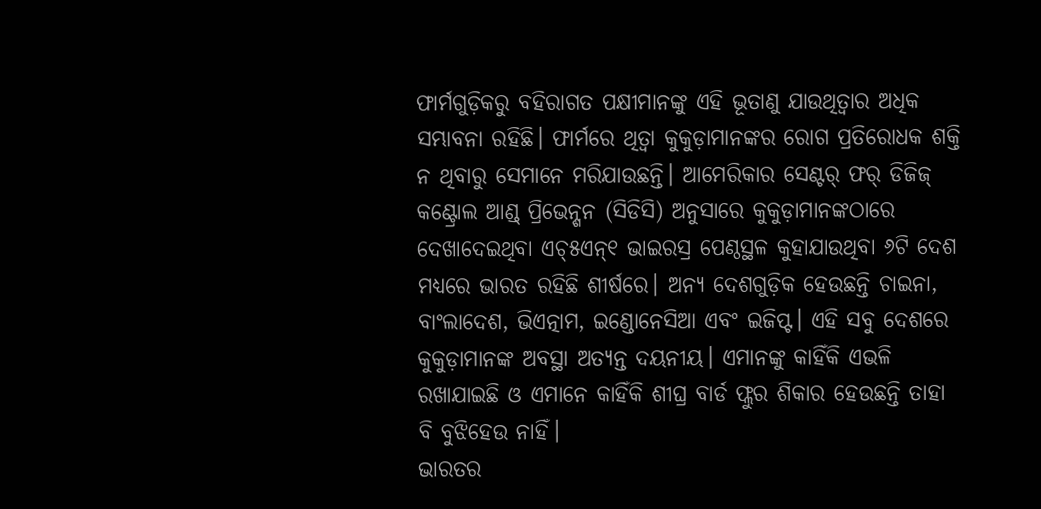ଫାର୍ମଗୁଡ଼ିକରୁ ବହିରାଗତ ପକ୍ଷୀମାନଙ୍କୁ ଏହି ଭୂତାଣୁ ଯାଉଥିତ୍ବାର ଅଧିକ ସମ୍ଭାବନା ରହିଛି। ଫାର୍ମରେ ଥିତ୍ବା କୁକୁଡ଼ାମାନଙ୍କର ରୋଗ ପ୍ରତିରୋଧକ ଶକ୍ତି ନ ଥିବାରୁ ସେମାନେ ମରିଯାଉଛନ୍ତି। ଆମେରିକାର ସେଣ୍ଟର୍ ଫର୍ ଡିଜିଜ୍ କଣ୍ଟ୍ରୋଲ ଆଣ୍ଡ୍ ପ୍ରିଭେନ୍ଶନ (ସିଡିସି) ଅନୁସାରେ କୁକୁଡ଼ାମାନଙ୍କଠାରେ ଦେଖାଦେଇଥିବା ଏଚ୍୫ଏନ୍୧ ଭାଇରସ୍ର ପେଣ୍ଠସ୍ଥଳ କୁହାଯାଉଥିବା ୬ଟି ଦେଶ ମଧ୍ୟରେ ଭାରତ ରହିଛି ଶୀର୍ଷରେ। ଅନ୍ୟ ଦେଶଗୁଡ଼ିକ ହେଉଛନ୍ତି ଚାଇନା, ବାଂଲାଦେଶ, ଭିଏତ୍ନାମ, ଇଣ୍ଡୋନେସିଆ ଏବଂ ଇଜିପ୍ଟ। ଏହି ସବୁ ଦେଶରେ କୁକୁଡ଼ାମାନଙ୍କ ଅବସ୍ଥା ଅତ୍ୟନ୍ତ ଦୟନୀୟ। ଏମାନଙ୍କୁ କାହିଁକି ଏଭଳି ରଖାଯାଇଛି ଓ ଏମାନେ କାହିଁକି ଶୀଘ୍ର ବାର୍ଡ ଫ୍ଲୁର ଶିକାର ହେଉଛନ୍ତି ତାହା ବି ବୁଝିହେଉ ନାହିଁ।
ଭାରତର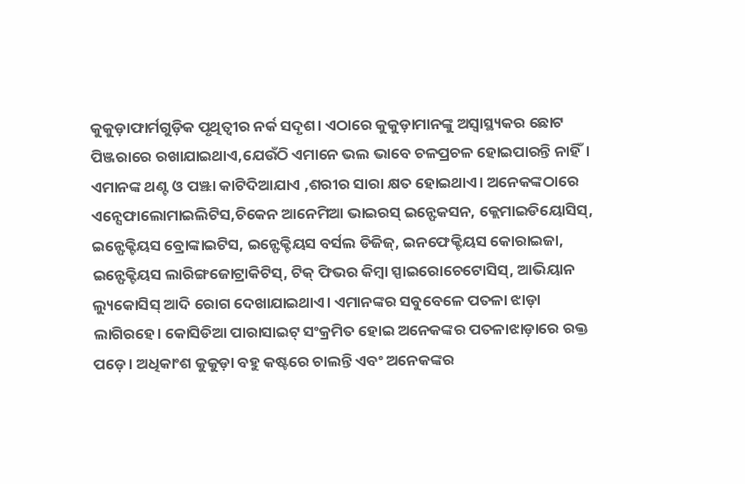କୁକୁଡ଼ାଫାର୍ମଗୁଡ଼ିକ ପୃଥିତ୍ବୀର ନର୍କ ସଦୃଶ। ଏଠାରେ କୁକୁଡ଼ାମାନଙ୍କୁ ଅସ୍ବାସ୍ଥ୍ୟକର ଛୋଟ ପିଞ୍ଜରାରେ ରଖାଯାଇଥାଏ,ଯେଉଁଠି ଏମାନେ ଭଲ ଭାବେ ଚଳପ୍ରଚଳ ହୋଇପାରନ୍ତି ନାହିଁ। ଏମାନଙ୍କ ଥଣ୍ଟ ଓ ପଞ୍ଝା କାଟିଦିଆଯାଏ ,ଶରୀର ସାରା କ୍ଷତ ହୋଇଥାଏ। ଅନେକଙ୍କଠାରେ ଏନ୍ସେଫାଲୋମାଇଲିଟିସ,ଚିକେନ ଆନେମିଆ ଭାଇରସ୍ ଇନ୍ଫେକସନ, କ୍ଲେମାଇଡିୟୋସିସ୍, ଇନ୍ଫେକ୍ଟିୟସ ବ୍ରୋଙ୍କାଇଟିସ, ଇନ୍ଫେକ୍ଟିୟସ ବର୍ସଲ ଡିଜିଜ୍, ଇନଫେକ୍ଟିୟସ କୋରାଇଜା, ଇନ୍ଫେକ୍ଟିୟସ ଲାରିଙ୍ଗଜୋଟ୍ରାକିଟିସ୍, ଟିକ୍ ଫିଭର କିମ୍ବା ସ୍ପାଇରୋଚେଟୋସିସ୍, ଆଭିୟାନ ଲ୍ୟୁକୋସିସ୍ ଆଦି ରୋଗ ଦେଖାଯାଇଥାଏ। ଏମାନଙ୍କର ସବୁବେଳେ ପତଳା ଝାଡ଼ା ଲାଗିରହେ। କୋସିଡିଆ ପାରାସାଇଟ୍ ସଂକ୍ରମିତ ହୋଇ ଅନେକଙ୍କର ପତଳାଝାଡ଼ାରେ ରକ୍ତ ପଡ଼େ। ଅଧିକାଂଶ କୁକୁଡ଼ା ବହୁ କଷ୍ଟରେ ଚାଲନ୍ତି ଏବଂ ଅନେକଙ୍କର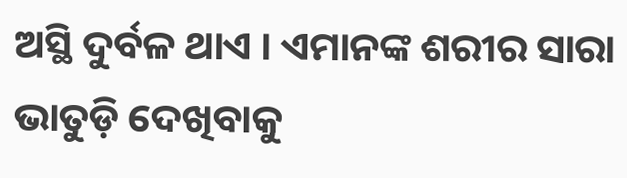ଅସ୍ଥି ଦୁର୍ବଳ ଥାଏ । ଏମାନଙ୍କ ଶରୀର ସାରା ଭାତୁଡ଼ି ଦେଖିବାକୁ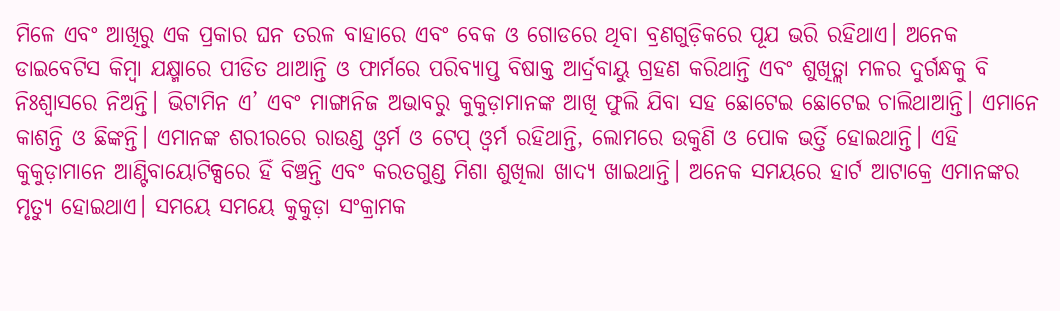ମିଳେ ଏବଂ ଆଖିରୁ ଏକ ପ୍ରକାର ଘନ ତରଳ ବାହାରେ ଏବଂ ବେକ ଓ ଗୋଡରେ ଥିବା ବ୍ରଣଗୁଡ଼ିକରେ ପୂଯ ଭରି ରହିଥାଏ। ଅନେକ ଡାଇବେଟିସ କିମ୍ବା ଯକ୍ଷ୍ମାରେ ପୀଡିତ ଥାଆନ୍ତି ଓ ଫାର୍ମରେ ପରିବ୍ୟାପ୍ତ ବିଷାକ୍ତ ଆର୍ଦ୍ରବାୟୁ ଗ୍ରହଣ କରିଥାନ୍ତି ଏବଂ ଶୁଖିତ୍ଲା ମଳର ଦୁର୍ଗନ୍ଧକୁ ବି ନିଃଶ୍ୱାସରେ ନିଅନ୍ତି। ଭିଟାମିନ ଏ’ ଏବଂ ମାଙ୍ଗାନିଜ ଅଭାବରୁ କୁକୁଡ଼ାମାନଙ୍କ ଆଖି ଫୁଲି ଯିବା ସହ ଛୋଟେଇ ଛୋଟେଇ ଚାଲିଥାଆନ୍ତି। ଏମାନେ କାଶନ୍ତି ଓ ଛିଙ୍କନ୍ତି। ଏମାନଙ୍କ ଶରୀରରେ ରାଉଣ୍ଡ ଓ୍ବର୍ମ ଓ ଟେପ୍ ଓ୍ବର୍ମ ରହିଥାନ୍ତି, ଲୋମରେ ଉକୁଣି ଓ ପୋକ ଭର୍ତ୍ତି ହୋଇଥାନ୍ତି। ଏହି କୁକୁଡ଼ାମାନେ ଆଣ୍ଟିବାୟୋଟିକ୍ସରେ ହିଁ ବିଞ୍ଚନ୍ତି ଏବଂ କରତଗୁଣ୍ଡ ମିଶା ଶୁଖିଲା ଖାଦ୍ୟ ଖାଇଥାନ୍ତି। ଅନେକ ସମୟରେ ହାର୍ଟ ଆଟାକ୍ରେ ଏମାନଙ୍କର ମୃତ୍ୟୁ ହୋଇଥାଏ। ସମୟେ ସମୟେ କୁକୁଡ଼ା ସଂକ୍ରାମକ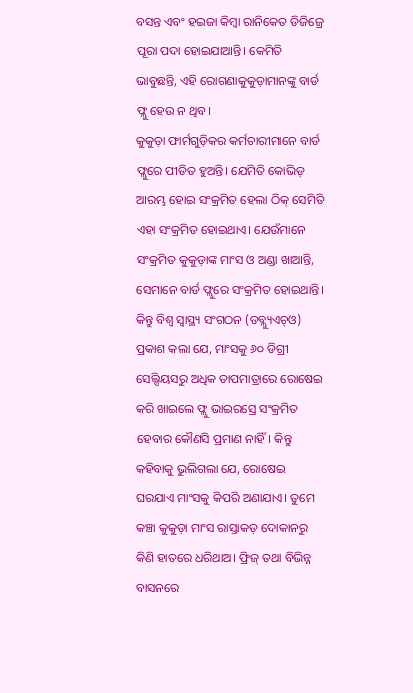ବସନ୍ତ ଏବଂ ହଇଜା କିମ୍ବା ରାନିକେତ ଡିଜିଜ୍ରେ ପୂରା ପଦା ହୋଇଯାଆନ୍ତି। କେମିତି ଭାବୁଛନ୍ତି, ଏହି ରୋଗଣାକୁକୁଡ଼ାମାନଙ୍କୁ ବାର୍ଡ ଫ୍ଲୁ ହେଉ ନ ଥିବ।
କୁକୁଡ଼ା ଫାର୍ମଗୁଡ଼ିକର କର୍ମଚାରୀମାନେ ବାର୍ଡ ଫ୍ଲୁରେ ପୀଡିତ ହୁଅନ୍ତି। ଯେମିତି କୋଭିଡ୍ ଆରମ୍ଭ ହୋଇ ସଂକ୍ରମିତ ହେଲା ଠିକ୍ ସେମିତି ଏହା ସଂକ୍ରମିତ ହୋଇଥାଏ। ଯେଉଁମାନେ ସଂକ୍ରମିତ କୁକୁଡ଼ାଙ୍କ ମାଂସ ଓ ଅଣ୍ଡା ଖାଆନ୍ତି, ସେମାନେ ବାର୍ଡ ଫ୍ଲୁରେ ସଂକ୍ରମିତ ହୋଇଥାନ୍ତି। କିନ୍ତୁ ବିଶ୍ୱ ସ୍ବାସ୍ଥ୍ୟ ସଂଗଠନ (ଡବ୍ଲ୍ୟୁଏଚ୍ଓ) ପ୍ରକାଶ କଲା ଯେ, ମାଂସକୁ ୬୦ ଡିଗ୍ରୀ ସେଲ୍ସିୟସରୁ ଅଧିକ ତାପମାତ୍ରାରେ ରୋଷେଇ କରି ଖାଇଲେ ଫ୍ଲୁ ଭାଇରସ୍ରେ ସଂକ୍ରମିତ ହେବାର କୌଣସି ପ୍ରମାଣ ନାହିଁ। କିନ୍ତୁ କହିବାକୁ ଭୁଲିଗଲା ଯେ, ରୋଷେଇ ଘରଯାଏ ମାଂସକୁ କିପରି ଅଣାଯାଏ। ତୁମେ କଞ୍ଚା କୁକୁଡ଼ା ମାଂସ ରାସ୍ତାକଡ଼ ଦୋକାନରୁ କିଣି ହାତରେ ଧରିଥାଅ। ଫ୍ରିଜ୍ ତଥା ବିଭିନ୍ନ ବାସନରେ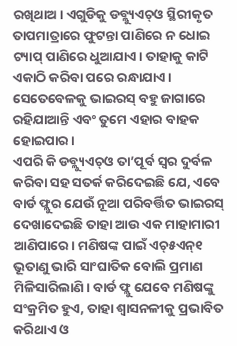ରଖିଥାଅ। ଏଗୁଡିକୁ ଡବ୍ଲ୍ୟୁଏଚ୍ଓ ସ୍ଥିରୀକୃତ ତାପମାତ୍ରାରେ ଫୁଟନ୍ତା ପାଣିରେ ନ ଧୋଇ ଟ୍ୟାପ୍ ପାଣିରେ ଧୁଆଯାଏ। ତାହାକୁ କାଟି ଏକାଠି କରିବା ପରେ ରନ୍ଧାଯାଏ। ସେତେବେଳକୁ ଭାଇରସ୍ ବହୁ ଜାଗାରେ ରହିଯାଆନ୍ତି ଏବଂ ତୁମେ ଏହାର ବାହକ ହୋଇପାର।
ଏପରି କି ଡବ୍ଲ୍ୟୁଏଚ୍ଓ ତା’ପୂର୍ବ ସ୍ବର ଦୁର୍ବଳ କରିବା ସହ ସତର୍କ କରିଦେଇଛି ଯେ, ଏବେ ବାର୍ଡ ଫ୍ଲୁର ଯେଉଁ ନୂଆ ପରିବର୍ତ୍ତିତ ଭାଇରସ୍ ଦେଖାଦେଇଛି ତାହା ଆଉ ଏକ ମାହାମାରୀ ଆଣିପାରେ। ମଣିଷଙ୍କ ପାଇଁ ଏଚ୍୫ଏନ୍୧ ଭୂତାଣୁ ଭାରି ସାଂଘାତିକ ବୋଲି ପ୍ରମାଣ ମିଳିସାରିଲାଣି। ବାର୍ଡ ଫ୍ଲୁ ଯେବେ ମଣିଷଙ୍କୁ ସଂକ୍ରମିତ ହୁଏ, ତାହା ଶ୍ୱାସନଳୀକୁ ପ୍ରଭାବିତ କରିଥାଏ ଓ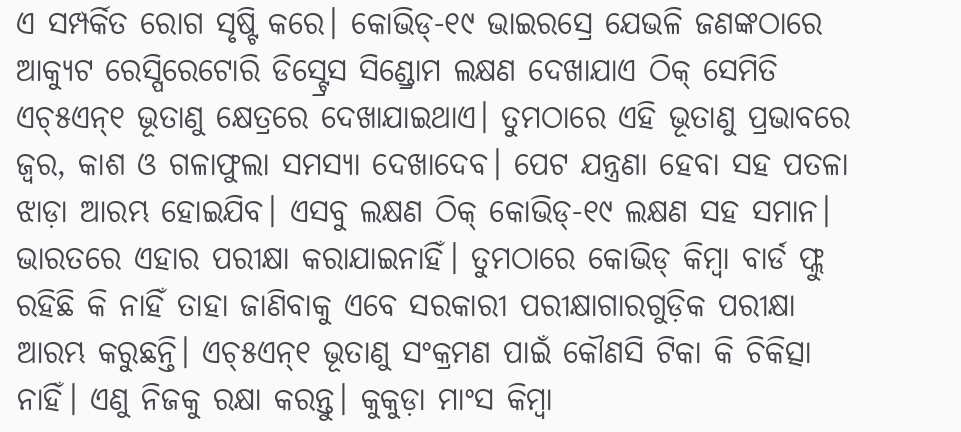ଏ ସମ୍ପର୍କିତ ରୋଗ ସୃଷ୍ଟି କରେ। କୋଭିଡ୍-୧୯ ଭାଇରସ୍ରେ ଯେଭଳି ଜଣଙ୍କଠାରେ ଆକ୍ୟୁଟ ରେସ୍ପିରେଟୋରି ଡିସ୍ଟ୍ରେସ ସିଣ୍ଡ୍ରୋମ ଲକ୍ଷଣ ଦେଖାଯାଏ ଠିକ୍ ସେମିତି ଏଚ୍୫ଏନ୍୧ ଭୂତାଣୁ କ୍ଷେତ୍ରରେ ଦେଖାଯାଇଥାଏ। ତୁମଠାରେ ଏହି ଭୂତାଣୁ ପ୍ରଭାବରେ ଜ୍ୱର, କାଶ ଓ ଗଳାଫୁଲା ସମସ୍ୟା ଦେଖାଦେବ। ପେଟ ଯନ୍ତ୍ରଣା ହେବା ସହ ପତଳା ଝାଡ଼ା ଆରମ୍ଭ ହୋଇଯିବ। ଏସବୁ ଲକ୍ଷଣ ଠିକ୍ କୋଭିଡ୍-୧୯ ଲକ୍ଷଣ ସହ ସମାନ। ଭାରତରେ ଏହାର ପରୀକ୍ଷା କରାଯାଇନାହିଁ। ତୁମଠାରେ କୋଭିଡ୍ କିମ୍ବା ବାର୍ଡ ଫ୍ଲୁ ରହିଛି କି ନାହିଁ ତାହା ଜାଣିବାକୁ ଏବେ ସରକାରୀ ପରୀକ୍ଷାଗାରଗୁଡ଼ିକ ପରୀକ୍ଷା ଆରମ୍ଭ କରୁଛନ୍ତି। ଏଚ୍୫ଏନ୍୧ ଭୂତାଣୁ ସଂକ୍ରମଣ ପାଇଁ କୌଣସି ଟିକା କି ଚିକିତ୍ସା ନାହିଁ। ଏଣୁ ନିଜକୁ ରକ୍ଷା କରନ୍ତୁ। କୁକୁଡ଼ା ମାଂସ କିମ୍ବା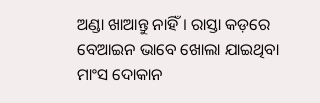ଅଣ୍ଡା ଖାଆନ୍ତୁ ନାହିଁ। ରାସ୍ତା କଡ଼ରେ ବେଆଇନ ଭାବେ ଖୋଲା ଯାଇଥିବା ମାଂସ ଦୋକାନ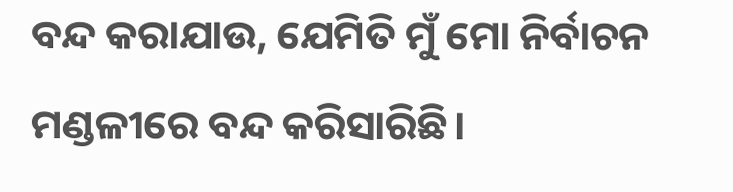ବନ୍ଦ କରାଯାଉ, ଯେମିତି ମୁଁ ମୋ ନିର୍ବାଚନ ମଣ୍ଡଳୀରେ ବନ୍ଦ କରିସାରିଛି।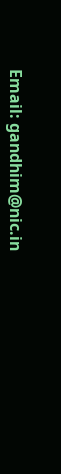Email: gandhim@nic.in